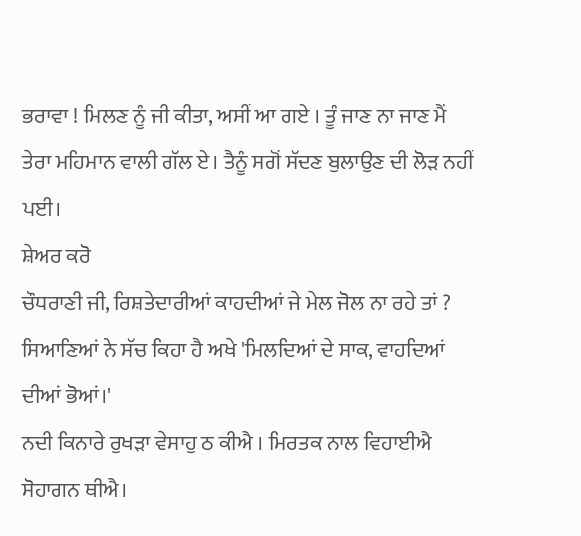ਭਰਾਵਾ ! ਮਿਲਣ ਨੂੰ ਜੀ ਕੀਤਾ, ਅਸੀਂ ਆ ਗਏ । ਤੂੰ ਜਾਣ ਨਾ ਜਾਣ ਮੈਂ ਤੇਰਾ ਮਹਿਮਾਨ ਵਾਲੀ ਗੱਲ ਏ। ਤੈਨੂੰ ਸਗੋਂ ਸੱਦਣ ਬੁਲਾਉਣ ਦੀ ਲੋੜ ਨਹੀਂ ਪਈ।
ਸ਼ੇਅਰ ਕਰੋ
ਚੌਧਰਾਣੀ ਜੀ, ਰਿਸ਼ਤੇਦਾਰੀਆਂ ਕਾਹਦੀਆਂ ਜੇ ਮੇਲ ਜੋਲ ਨਾ ਰਹੇ ਤਾਂ ? ਸਿਆਣਿਆਂ ਨੇ ਸੱਚ ਕਿਹਾ ਹੈ ਅਖੇ 'ਮਿਲਦਿਆਂ ਦੇ ਸਾਕ, ਵਾਹਦਿਆਂ ਦੀਆਂ ਭੋਆਂ।'
ਨਦੀ ਕਿਨਾਰੇ ਰੁਖੜਾ ਵੇਸਾਹੁ ਠ ਕੀਐ । ਮਿਰਤਕ ਨਾਲ ਵਿਹਾਈਐ ਸੋਹਾਗਨ ਥੀਐ।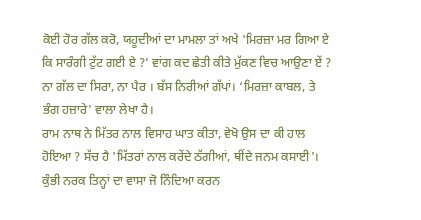ਕੋਈ ਹੋਰ ਗੱਲ ਕਰੋ, ਯਹੂਦੀਆਂ ਦਾ ਮਾਮਲਾ ਤਾਂ ਅਖੇ 'ਮਿਰਜ਼ਾ ਮਰ ਗਿਆ ਏ ਕਿ ਸਾਰੰਗੀ ਟੁੱਟ ਗਈ ਏ ?’ ਵਾਂਗ ਕਦ ਛੇਤੀ ਕੀਤੇ ਮੁੱਕਣ ਵਿਚ ਆਉਣਾ ਏਂ ?
ਨਾ ਗੱਲ ਦਾ ਸਿਰਾ, ਨਾ ਪੈਰ । ਬੱਸ ਨਿਰੀਆਂ ਗੱਪਾਂ। ‘ਮਿਰਜ਼ਾ ਕਾਬਲ, ਤੇ ਭੰਗ ਹਜ਼ਾਰੇ' ਵਾਲਾ ਲੇਖਾ ਹੈ।
ਰਾਮ ਨਾਥ ਨੇ ਮਿੱਤਰ ਨਾਲ ਵਿਸਾਹ ਘਾਤ ਕੀਤਾ, ਵੇਖੋ ਉਸ ਦਾ ਕੀ ਹਾਲ ਹੋਇਆ ? ਸੱਚ ਹੈ 'ਮਿੱਤਰਾਂ ਨਾਲ ਕਰੇਂਦੇ ਠੱਗੀਆਂ, ਥੀਂਦੇ ਜਨਮ ਕਸਾਈ'। ਕੁੰਭੀ ਨਰਕ ਤਿਨ੍ਹਾਂ ਦਾ ਵਾਸਾ ਜੋ ਨਿੰਦਿਆ ਕਰਨ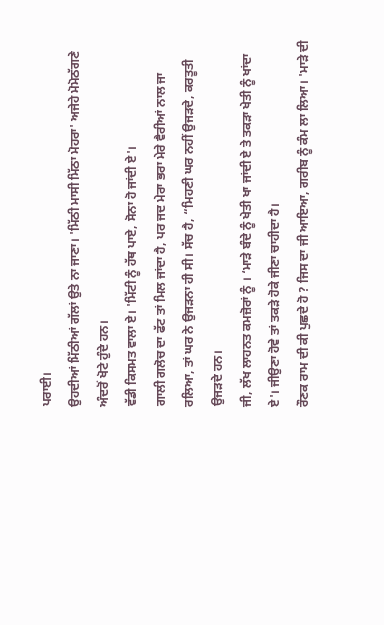ਪਰਾਈ।
ਉਹਦੀਆਂ ਮਿੱਠੀਆਂ ਗੱਲਾਂ ਉਤੇ ਨਾ ਜਾਣਾ। 'ਮਿੱਠੀ ਮਾਸੀ ਮਿੱਠਾ ਮੋਹਰਾ' ਅਜੇਹੇ ਮੋਮੋਠੱਗਣੇ ਅੰਦਰੋਂ ਖੋਟੇ ਹੁੰਦੇ ਹਨ।
ਵੱਡੀ ਕਿਸਮਤ ਵਾਲਾ ਏ। 'ਮਿੱਟੀ ਨੂੰ ਹੱਥ ਪਾਏ, ਸੋਨਾ ਹੋ ਜਾਂਦੀ ਏ'।
ਗਾਲੀ ਗਲੋਚ ਦਾ ਫੱਟ ਤਾਂ ਮਿਲ ਜਾਂਦਾ ਹੈ, ਪਰ ਜਦ ਮੇਰਾ ਭਰਾ ਮੇਰੇ ਵੈਰੀਆਂ ਨਾਲ ਜਾ ਰਲਿਆ, ਤਾਂ ਘਰ ਨੇ ਉਜੜਨਾ ਹੀ ਸੀ। ਸੱਚ ਹੈ, “ਮਿਹਣੀ ਘਰ ਨਹੀਂ ਉਜੜਦੇ, ਕਰਤੂਤੀ ਉਜੜਦੇ ਹਨ।
ਜੀ, ਲੱਖ ਲਾਹਨਤ ਕਮਜ਼ੋਰਾਂ ਨੂੰ । ‘ਮਾੜੇ ਬੰਦੇ ਨੂੰ ਖੇਤੀ ਖਾ ਜਾਂਦੀ ਏ ਤੇ ਤਕੜਾ ਖੇਤੀ ਨੂੰ ਖਾਂਦਾ ਏ'। ਜੀਉਣਾ ਹੋਵੇ ਤਾਂ ਤਕੜੇ ਹੋਕੇ ਜੀਣਾ ਚਾਹੀਦਾ ਹੈ।
ਰੌਣਕ ਰਾਮ ਦੀ ਕੀ ਪੁਛਦੇ ਹੋ ? ਜਿਸ ਦਾ ਜੀ ਆਇਆ, ਗਰੀਬ ਨੂੰ ਕੰਮ ਲਾ ਲਿਆ। 'ਮਾੜੇ ਦੀ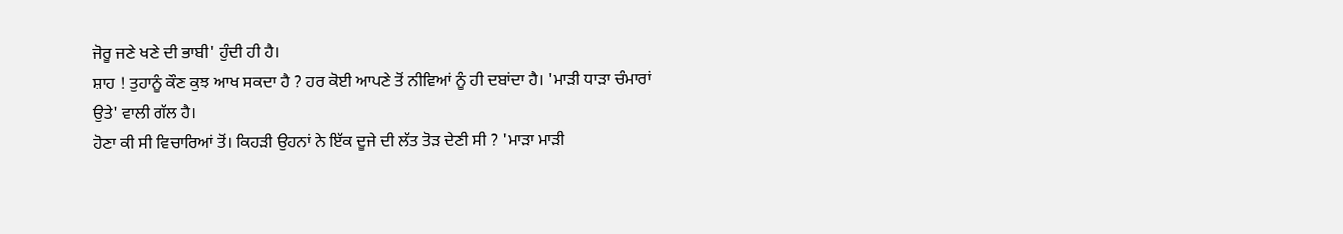ਜੋਰੂ ਜਣੇ ਖਣੇ ਦੀ ਭਾਬੀ' ਹੁੰਦੀ ਹੀ ਹੈ।
ਸ਼ਾਹ ! ਤੁਹਾਨੂੰ ਕੌਣ ਕੁਝ ਆਖ ਸਕਦਾ ਹੈ ? ਹਰ ਕੋਈ ਆਪਣੇ ਤੋਂ ਨੀਵਿਆਂ ਨੂੰ ਹੀ ਦਬਾਂਦਾ ਹੈ। 'ਮਾੜੀ ਧਾੜਾ ਚੰਮਾਰਾਂ ਉਤੇ' ਵਾਲੀ ਗੱਲ ਹੈ।
ਹੋਣਾ ਕੀ ਸੀ ਵਿਚਾਰਿਆਂ ਤੋਂ। ਕਿਹੜੀ ਉਹਨਾਂ ਨੇ ਇੱਕ ਦੂਜੇ ਦੀ ਲੱਤ ਤੋੜ ਦੇਣੀ ਸੀ ? 'ਮਾੜਾ ਮਾੜੀ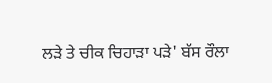ਲੜੇ ਤੇ ਚੀਕ ਚਿਹਾੜਾ ਪੜੇ' ਬੱਸ ਰੌਲਾ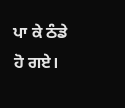ਪਾ ਕੇ ਠੰਡੇ ਹੋ ਗਏ।